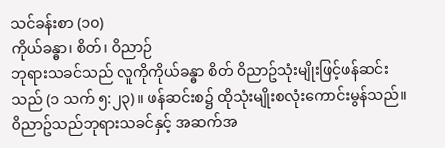သင်ခန်းစာ (၁၀)
ကိုယ်ခန္ဓာ၊ စိတ်၊ ဝိညာဉ်
ဘုရားသခင်သည် လူကိုကိုယ်ခန္ဓာ စိတ် ၀ိညာဥ်သုံးမျိုးဖြင့်ဖန်ဆင်းသည် (၁ သက် ၅:၂၃)။ ဖန်ဆင်းစ၌ ထိုသုံးမျိုးစလုံးကောင်းမွန်သည်။ ၀ိညာဥ်သည်ဘုရားသခင်နှင့် အဆက်အ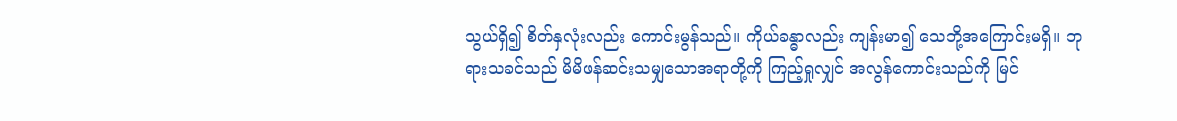သွယ်ရှိ၍ စိတ်နှလုံးလည်း ကောင်းမွန်သည်။ ကိုယ်ခန္ဓာလည်း ကျန်းမာ၍ သေဘို့အကြောင်းမရှိ။ ဘုရားသခင်သည် မိမိဖန်ဆင်းသမျှသောအရာတို့ကို ကြည့်ရှုလျှင် အလွန်ကောင်းသည်ကို မြင်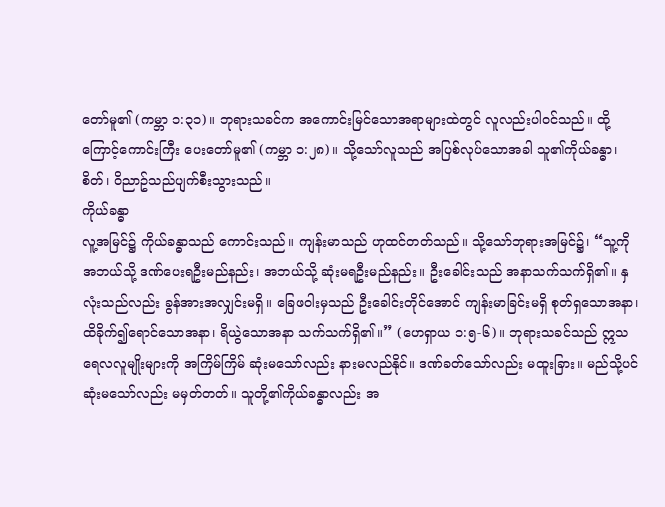တော်မူ၏ (ကမ္ဘာ ၁:၃၁)။ ဘုရားသခင်က အကောင်းမြင်သောအရာများထဲတွင် လူလည်းပါ၀င်သည်။ ထို့ကြောင့်ကောင်းကြီး ပေးတော်မူ၏ (ကမ္ဘာ ၁:၂၈)။ သို့သော်လူသည် အပြစ်လုပ်သောအခါ သူ၏ကိုယ်ခန္ဓာ၊ စိတ်၊ ၀ိညာဥ်သည်ပျက်စီးသွားသည်။
ကိုယ်ခန္ဓာ
လူ့အမြင်၌ ကိုယ်ခန္ဓာသည် ကောင်းသည်။ ကျန်းမာသည် ဟုထင်တတ်သည်။ သို့သော်ဘုရားအမြင်၌၊ “သူ့ကိုအဘယ်သို့ ဒဏ်ပေးရဦးမည်နည်း၊ အဘယ်သို့ ဆုံးမရဦးမည်နည်း။ ဦးခေါင်းသည် အနာသက်သက်ရှိ၏။ နှလုံးသည်လည်း ခွန်အားအလျှင်းမရှိ။ ခြေဖဝါးမှသည် ဦးခေါင်းတိုင်အောင် ကျန်းမာခြင်းမရှိ စုတ်ရှသောအနာ၊ ထိခိုက်၍ရောင်သောအနာ၊ ရိယွဲသောအနာ သက်သက်ရှိ၏။” (ဟေရှာယ ၁:၅-၆)။ ဘုရားသခင်သည် ဣသရေလလူမျိုးများကို အကြိမ်ကြိမ် ဆုံးမသော်လည်း နားမလည်နိုင်။ ဒဏ်ခတ်သော်လည်း မထူးခြား။ မည်သို့ပင်ဆုံးမသော်လည်း မမှတ်တတ်။ သူတို့၏ကိုယ်ခန္ဓာလည်း အ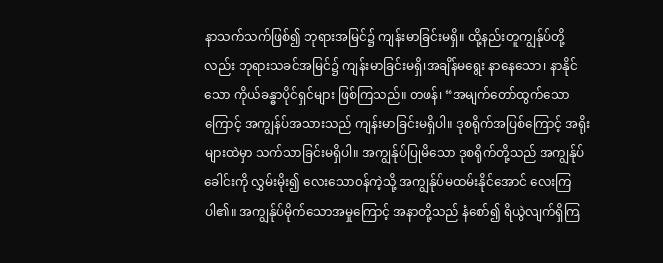နာသက်သက်ဖြစ်၍ ဘုရားအမြင်၌ ကျန်းမာခြင်းမရှိ။ ထို့နည်းတူကျွန်ုပ်တို့လည်း ဘုရားသခင်အမြင်၌ ကျန်းမာခြင်းမရှိ၊အချိန်မရွေး နာနေသော၊ နာနိုင်သော ကိုယ်ခန္ဓာပိုင်ရှင်များ ဖြစ်ကြသည်။ တဖန်၊ “အမျက်တော်ထွက်သောကြောင့် အကျွန်ပ်အသားသည် ကျန်းမာခြင်းမရှိပါ။ ဒုစရိုက်အပြစ်ကြောင့် အရိုးများထဲမှာ သက်သာခြင်းမရှိပါ။ အကျွန်ုပ်ပြုမိသော ဒုစရိုက်တို့သည် အကျွန်ုပ်ခေါင်းကို လွှမ်းမိုး၍ လေးသော၀န်ကဲ့သို့ အကျွန်ုပ်မထမ်းနိုင်အောင် လေးကြပါ၏။ အကျွန်ုပ်မိုက်သောအမှုကြောင့် အနာတို့သည် နံစော်၍ ရိယွဲလျက်ရှိကြ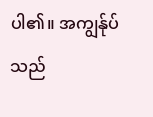ပါ၏။ အကျွန်ုပ်သည်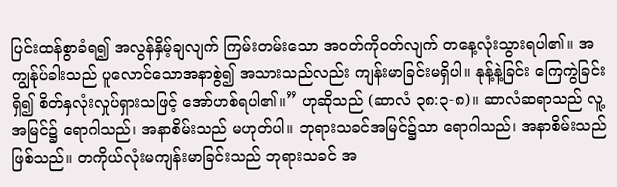ပြင်းထန်စွာခံရ၍ အလွန်နှိမ့်ချလျက် ကြမ်းတမ်းသော အ၀တ်ကို၀တ်လျက် တနေ့လုံးသွားရပါ၏။ အကျွန်ုပ်ခါးသည် ပူလောင်သောအနာစွဲ၍ အသားသည်လည်း ကျန်းမာခြင်းမရှိပါ။ နုန့်နဲ့ခြင်း ကြေကွဲခြင်းရှိ၍ စိတ်နှလုံးလှုပ်ရှားသဖြင့် အော်ဟစ်ရပါ၏။” ဟုဆိုသည် (ဆာလံ ၃၈:၃-၈)။ ဆာလံဆရာသည် လူ့အမြင်၌ ရောဂါသည်၊ အနာစိမ်းသည် မဟုတ်ပါ။ ဘုရားသခင်အမြင်၌သာ ရောဂါသည်၊ အနာစိမ်းသည်ဖြစ်သည်။ တကိုယ်လုံးမကျန်းမာခြင်းသည် ဘုရားသခင် အ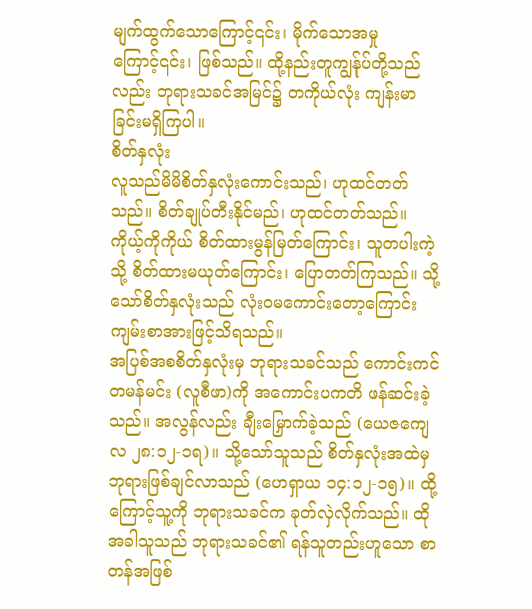မျက်ထွက်သောကြောင့်၎င်း၊ မိုက်သောအမှုကြောင့်၎င်း၊ ဖြစ်သည်။ ထို့နည်းတူကျွန်ုပ်တို့သည်လည်း ဘုရားသခင်အမြင်၌ တကိုယ်လုံး ကျန်းမာခြင်းမရှိကြပါ။
စိတ်နှလုံး
လူသည်မိမိစိတ်နှလုံးကောင်းသည်၊ ဟုထင်တတ်သည်။ စိတ်ချုပ်တီးနိုင်မည်၊ ဟုထင်တတ်သည်။ ကိုယ့်ကိုကိုယ် စိတ်ထားမွန်မြတ်ကြောင်း၊ သူတပါးကဲ့သို့ စိတ်ထားမယုတ်ကြောင်း၊ ပြောတတ်ကြသည်။ သို့သော်စိတ်နှလုံးသည် လုံး၀မကောင်းတော့ကြောင်း ကျမ်းစာအားဖြင့်သိရသည်။
အပြစ်အစစိတ်နှလုံးမှ ဘုရားသခင်သည် ကောင်းကင်တမန်မင်း (လူစီဖာ)ကို အကောင်းပကတိ ဖန်ဆင်းခဲ့သည်။ အလွန်လည်း ချီးမြှောက်ခဲ့သည် (ယေဇကျေလ ၂၈:၁၂-၁ရ)။ သို့သော်သူသည် စိတ်နှလုံးအထဲမှ ဘုရားဖြစ်ချင်လာသည် (ဟေရှာယ ၁၄:၁၂-၁၅)။ ထို့ကြောင့်သူ့ကို ဘုရားသခင်က ခုတ်လှဲလိုက်သည်။ ထိုအခါသူသည် ဘုရားသခင်၏ ရန်သူတည်းဟူသော စာတန်အဖြစ်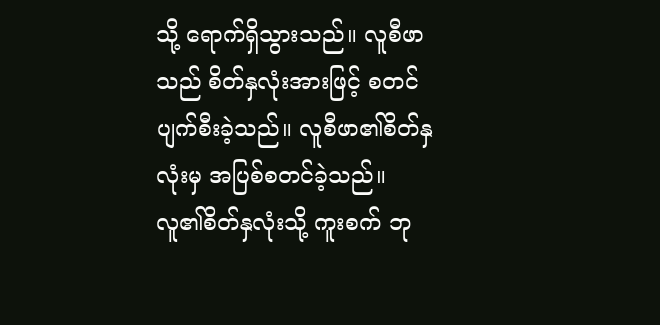သို့ ရောက်ရှိသွားသည်။ လူစီဖာသည် စိတ်နှလုံးအားဖြင့် စတင်ပျက်စီးခဲ့သည်။ လူစီဖာ၏စိတ်နှလုံးမှ အပြစ်စတင်ခဲ့သည်။
လူ၏စိတ်နှလုံးသို့ ကူးစက် ဘု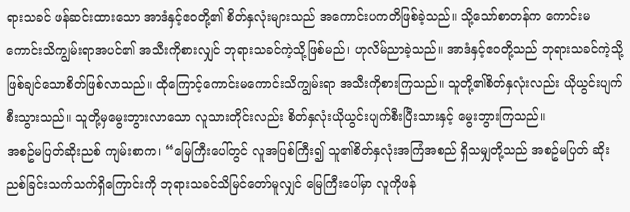ရားသခင် ဖန်ဆင်းထားသော အာဒံနှင့်ဧ၀တို့၏ စိတ်နှလုံးများသည် အကောင်းပကတိဖြစ်ခဲ့သည်။ သို့သော်စာတန်က ကောင်းမကောင်းသိကျွမ်းရာအပင်၏ အသီးကိုစားလျှင် ဘုရားသခင်ကဲ့သို့ဖြစ်မည်၊ ဟုလိမ်ညာခဲ့သည်။ အာဒံနှင့်ဧ၀တို့သည် ဘုရားသခင်ကဲ့သို့ ဖြစ်ချင်သောစိတ်ဖြစ်လာသည်။ ထိုကြောင့်ကောင်းမကောင်းသိကျွမ်းရာ အသီးကိုစားကြသည်။ သူတို့၏စိတ်နှလုံးလည်း ယိုယွင်းပျက်စီးသွားသည်။ သူတို့မှမွေးဘွားလာသော လူသားတိုင်းလည်း စိတ်နှလုံးယိုယွင်းပျက်စီးပြီးသားနှင့် မွေးဘွားကြသည်။
အစဥ်မပြတ်ဆိုးညစ် ကျမ်းစာက၊ “မြေကြီးပေါ်တွင် လူအပြစ်ကြီး၍ သူ၏စိတ်နှလုံးအကြံအစည် ရှိသမျှတို့သည် အစဥ်မပြတ် ဆိုးညစ်ခြင်းသက်သက်ရှိကြောင်းကို ဘုရားသခင်သိမြင်တော်မူလျှင် မြေကြီးပေါ်မှာ လူကိုဖန်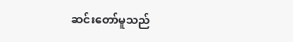ဆင်းတော်မူသည်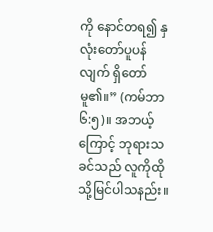ကို နောင်တရ၍ နှလုံးတော်ပူပန်လျက် ရှိတော်မူ၏။” (ကမ်ဘာ ၆:၅)။ အဘယ့်ကြောင့် ဘုရားသခင်သည် လူကိုထိုသို့မြင်ပါသနည်း။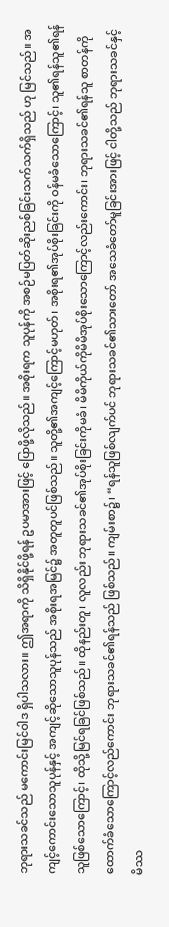ဘုရားသခင်သည် မကောင်းမြင်ဝါဒ ရှိပါသလား။ ဤအရာကို သိရှိနိုင်ဖို့ရန် ဥပမာအားဖြင့် ပြောဖို့လိုသည်။ အစိုးရက သူပုန်ကို အစဉ်မပြတ်ဆိုးညစ်ခြင်းသက်သက်ရှိသည် ဟု မြင်သည်။ အကျင့်ကောင်းသောသူပုန်နှင့် အကျင့်ဆိုသောသူပုန်သည် အစိုးရအမြင်၌ အတူတူပင်ဖြစ်သည်။ သူတို့၏အကျင့်ကြောင့်မဟုတ်၊ အစိုးရ၏အုပ်စိုးခြင်းကို ဝန်မခံသောကြောင့်၊ သူ၏ရန်သူ၏ရန်သူဖြစ်သောကြောင့်၊ ထိုသို့မြင်ရခြင်ဖြစ်သည်။ ထိုနည်းတူ၊ လူလည်း ဘုရားသခင်၏အုပ်စိုးခြင်းကိုမခံ၊ မိမိကိုယ်ကိုမိမိအုပ်စိုးသောကြောင့်လည်းကောင်း၊ ဘုရားသခင်၏ရန်သူ စာတန်ကိုထောက်ခံသောကြောင့်လည်ကောင်း ဘုရားသခင်၏ရန်သည် ဖြစ်သည်။ ကျမ်းစာ၌၊ “ရန်သူဖြစ်လျက်ပင် ဘုရားသခင်၏သားတော် အသေခံတော်မူခြင်းအားဖြင့် ငါတို့သည် ဘုရားသခင်နှင့် မိဿ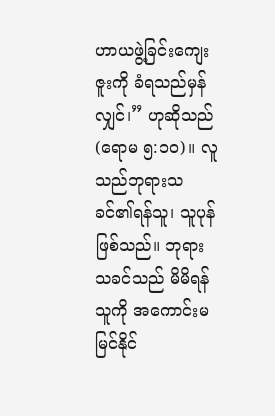ဟာယဖွဲ့ခြင်းကျေးဇူးကို ခံရသည်မှန်လျှင်၊” ဟုဆိုသည် (ရောမ ၅:၁၀)။ လူသည်ဘုရားသခင်၏ရန်သူ၊ သူပုန်ဖြစ်သည်။ ဘုရားသခင်သည် မိမိရန်သူကို အကောင်းမမြင်နိုင်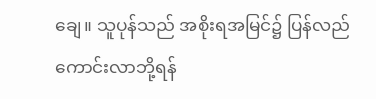ချေ။ သူပုန်သည် အစိုးရအမြင်၌ ပြန်လည်ကောင်းလာဘို့ရန်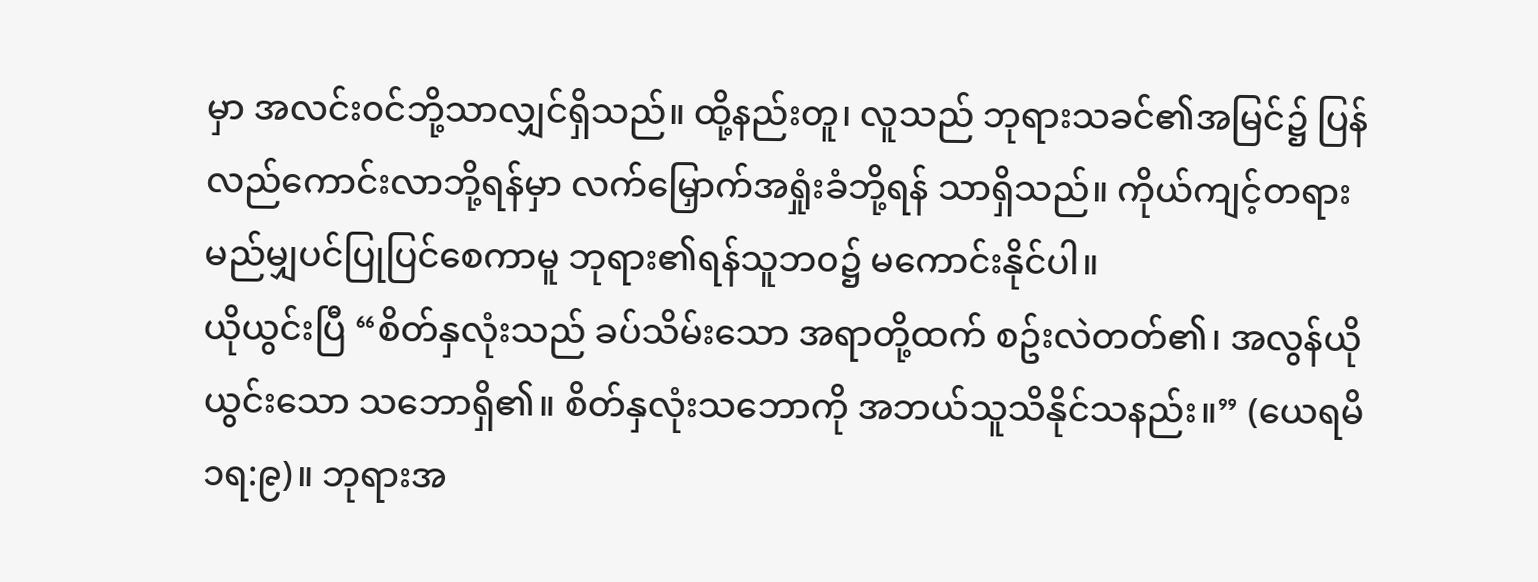မှာ အလင်း၀င်ဘို့သာလျှင်ရှိသည်။ ထို့နည်းတူ၊ လူသည် ဘုရားသခင်၏အမြင်၌ ပြန်လည်ကောင်းလာဘို့ရန်မှာ လက်မြှောက်အရှုံးခံဘို့ရန် သာရှိသည်။ ကိုယ်ကျင့်တရား မည်မျှပင်ပြုပြင်စေကာမူ ဘုရား၏ရန်သူဘ၀၌ မကောင်းနိုင်ပါ။
ယိုယွင်းပြီ “စိတ်နှလုံးသည် ခပ်သိမ်းသော အရာတို့ထက် စဥ်းလဲတတ်၏၊ အလွန်ယိုယွင်းသော သဘောရှိ၏။ စိတ်နှလုံးသဘောကို အဘယ်သူသိနိုင်သနည်း။” (ယေရမိ ၁ရ:၉)။ ဘုရားအ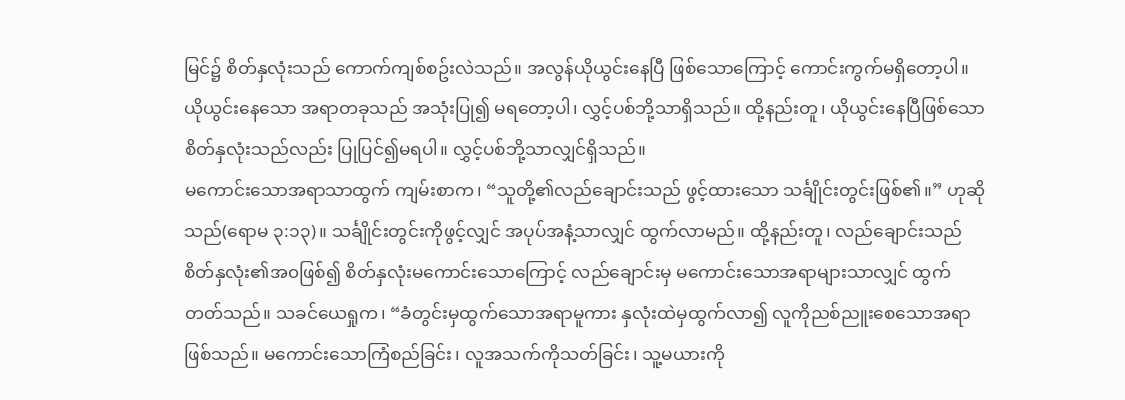မြင်၌ စိတ်နှလုံးသည် ကောက်ကျစ်စဥ်းလဲသည်။ အလွန်ယိုယွင်းနေပြီ ဖြစ်သောကြောင့် ကောင်းကွက်မရှိတော့ပါ။ ယိုယွင်းနေသော အရာတခုသည် အသုံးပြု၍ မရတော့ပါ၊ လွှင့်ပစ်ဘို့သာရှိသည်။ ထို့နည်းတူ၊ ယိုယွင်းနေပြီဖြစ်သော စိတ်နှလုံးသည်လည်း ပြုပြင်၍မရပါ။ လွှင့်ပစ်ဘို့သာလျှင်ရှိသည်။
မကောင်းသောအရာသာထွက် ကျမ်းစာက၊ “သူတို့၏လည်ချောင်းသည် ဖွင့်ထားသော သင်္ချိုင်းတွင်းဖြစ်၏။” ဟုဆိုသည်(ရောမ ၃:၁၃)။ သင်္ချိုင်းတွင်းကိုဖွင့်လျှင် အပုပ်အနံ့သာလျှင် ထွက်လာမည်။ ထို့နည်းတူ၊ လည်ချောင်းသည် စိတ်နှလုံး၏အ၀ဖြစ်၍ စိတ်နှလုံးမကောင်းသောကြောင့် လည်ချောင်းမှ မကောင်းသောအရာများသာလျှင် ထွက်တတ်သည်။ သခင်ယေရှုက၊ “ခံတွင်းမှထွက်သောအရာမူကား နှလုံးထဲမှထွက်လာ၍ လူကိုညစ်ညူးစေသောအရာဖြစ်သည်။ မကောင်းသောကြံစည်ခြင်း၊ လူအသက်ကိုသတ်ခြင်း၊ သူ့မယားကို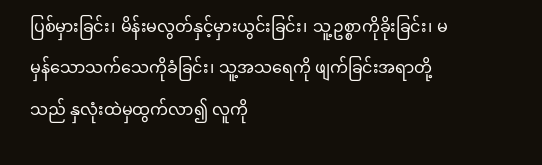ပြစ်မှားခြင်း၊ မိန်းမလွတ်နှင့်မှားယွင်းခြင်း၊ သူ့ဥစ္စာကိုခိုးခြင်း၊ မမှန်သောသက်သေကိုခံခြင်း၊ သူ့အသရေကို ဖျက်ခြင်းအရာတို့သည် နှလုံးထဲမှထွက်လာ၍ လူကို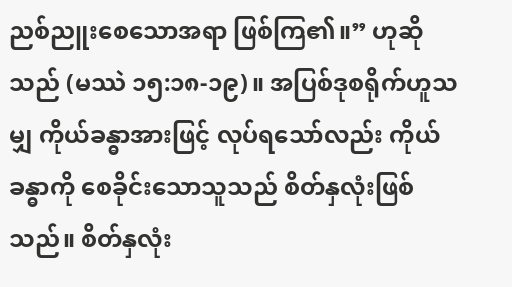ညစ်ညူးစေသောအရာ ဖြစ်ကြ၏။” ဟုဆိုသည် (မဿဲ ၁၅:၁၈-၁၉)။ အပြစ်ဒုစရိုက်ဟူသမျှ ကိုယ်ခန္ဓာအားဖြင့် လုပ်ရသော်လည်း ကိုယ်ခန္ဓာကို စေခိုင်းသောသူသည် စိတ်နှလုံးဖြစ်သည်။ စိတ်နှလုံး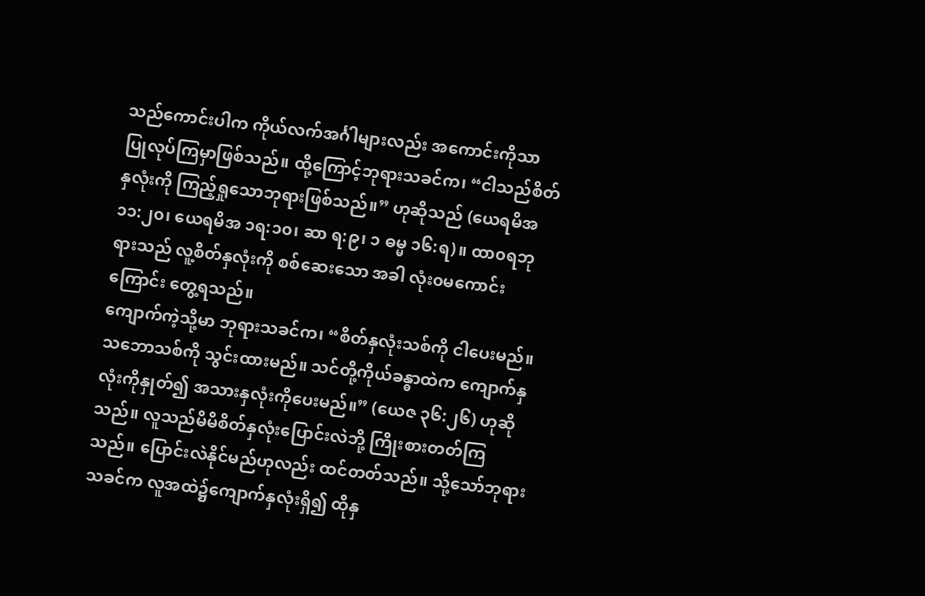သည်ကောင်းပါက ကိုယ်လက်အင်္ဂါများလည်း အကောင်းကိုသာ ပြုလုပ်ကြမှာဖြစ်သည်။ ထို့ကြောင့်ဘုရားသခင်က၊ “ငါသည်စိတ်နှလုံးကို ကြည့်ရှုသောဘုရားဖြစ်သည်။” ဟုဆိုသည် (ယေရမိအ ၁၁:၂၀၊ ယေရမိအ ၁ရ:၁၀၊ ဆာ ရ:၉၊ ၁ ဓမ္မ ၁၆:ရ)။ ထာ၀ရဘုရားသည် လူ့စိတ်နှလုံးကို စစ်ဆေးသော အခါ လုံး၀မကောင်းကြောင်း တွေ့ရသည်။
ကျောက်ကဲ့သို့မာ ဘုရားသခင်က၊ “စိတ်နှလုံးသစ်ကို ငါပေးမည်။ သဘောသစ်ကို သွင်းထားမည်။ သင်တို့ကိုယ်ခန္ဓာထဲက ကျောက်နှလုံးကိုနှုတ်၍ အသားနှလုံးကိုပေးမည်။” (ယေဇ ၃၆:၂၆) ဟုဆိုသည်။ လူသည်မိမိစိတ်နှလုံးပြောင်းလဲဘို့ ကြိုးစားတတ်ကြသည်။ ပြောင်းလဲနိုင်မည်ဟုလည်း ထင်တတ်သည်။ သို့သော်ဘုရားသခင်က လူအထဲ၌ကျောက်နှလုံးရှိ၍ ထိုနှ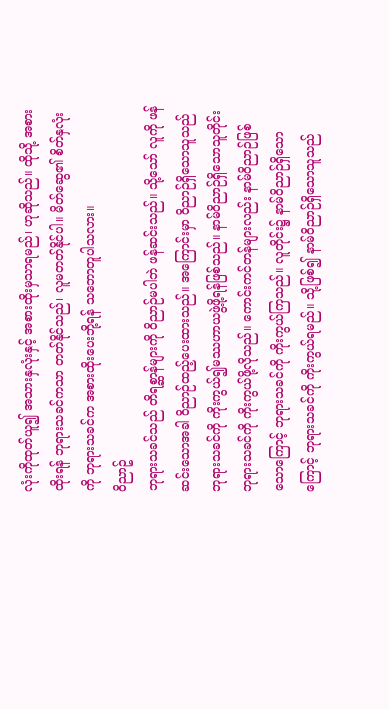လုံးကိုထုတ်ယူ၍ အသားနှလုံးနှင့် အစားထိုးမှသာရမည်၊ ဟုဆိုသည်။ ထိုသို့ အစားထိုးရန် ဘုရားသခင်ကသာ တတ်နိုင်သည်၊ လူမတတ်နိုင်ပါ။ မိတ်ဆွေ၏ စိတ်နှလုံးကို ဘုရားသခင်က အစားထိုးပေးဘို့ရန် သဘောတူပါသလား။
၀ိညာဥ်
ဘုရားသခင်သည် တိရစ္ဆာန်များကို ဝိညာဉ်မပါဘဲ ဖန်ဆင်းသည်။ သို့သော် လူကို ဖန်ဆင်းသောအခါ ဝိညာဉ်ထည့်ပေးထားသည်။ အကြောင်းမှာ ဝိညာဉ်ရှိသောသူသည် ဘုရားသခင်ကို ကိုးကွယ်၍မဿဟာယဖွဲ့ဖို့ရန်ဖြစ်သည်။ နာမ်ဝိညာဉ်ရှိသောသူတိုင်း ဘုရားသခင်ကို ကိုးကွယ်ဖို့လိုသည်။ ကောင်းကင်တန်များလည်း နာမ်ဝိညာဉ်ဖြစ်သောကြောင့် ဘုရားသခင်ကို ကိုးကွယ်ကြသည်။ လူတိုင်း၌ နာမ်ဝိညာဉ်ရှိသောကြောင့် ဘုရားသခင်ကို ကိုးကွယ်ရမည်။ သို့ဖြစ်၍ နာမ်ဝိညာဉ်ရှိသောသူသည်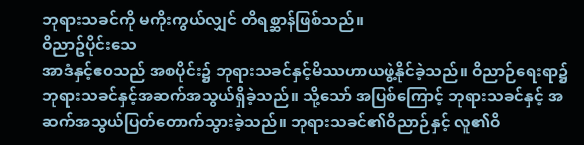ဘုရားသခင်ကို မကိုးကွယ်လျှင် တိရစ္ဆာန်ဖြစ်သည်။
ဝိညာဥ်ပိုင်းသေ
အာဒံနှင့်ဧ၀သည် အစပိုင်း၌ ဘုရားသခင်နှင့်မိဿဟာယဖွဲ့နိုင်ခဲ့သည်။ ဝိညာဉ်ရေးရာ၌ ဘုရားသခင်နှင့်အဆက်အသွယ်ရှိခဲ့သည်။ သို့သော် အပြစ်ကြောင့် ဘုရားသခင်နှင့် အဆက်အသွယ်ပြတ်တောက်သွားခဲ့သည်။ ဘုရားသခင်၏ဝိညာဉ်နှင့် လူ၏ဝိ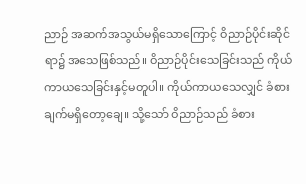ညာဉ် အဆက်အသွယ်မရှိသောကြောင့် ဝိညာဉ်ပိုင်းဆိုင်ရာ၌ အသေဖြစ်သည်။ ဝိညာဉ်ပိုင်းသေခြင်းသည် ကိုယ်ကာယသေခြင်းနှင့်မတူပါ။ ကိုယ်ကာယသေလျှင် ခံစားချက်မရှိတော့ချေ။ သို့သော် ဝိညာဉ်သည် ခံစား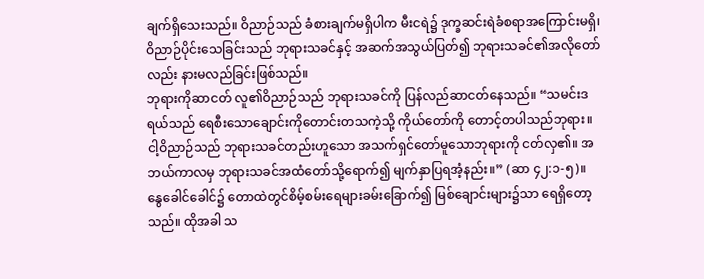ချက်ရှိသေးသည်။ ဝိညာဉ်သည် ခံစားချက်မရှိပါက မီးငရဲ၌ ဒုက္ခဆင်းရဲခံစရာအကြောင်းမရှိ၊ ဝိညာဉ်ပိုင်းသေခြင်းသည် ဘုရားသခင်နှင့် အဆက်အသွယ်ပြတ်၍ ဘုရားသခင်၏အလိုတော်လည်း နားမလည်ခြင်းဖြစ်သည်။
ဘုရားကိုဆာငတ် လူ၏ဝိညာဉ်သည် ဘုရားသခင်ကို ပြန်လည်ဆာငတ်နေသည်။ “သမင်းဒရယ်သည် ရေစီးသောချောင်းကိုတောင်းတသကဲ့သို့ ကိုယ်တော်ကို တောင့်တပါသည်ဘုရား။ ငါ့ဝိညာဉ်သည် ဘုရားသခင်တည်းဟူသော အသက်ရှင်တော်မူသောဘုရားကို ငတ်လှ၏။ အဘယ်ကာလမှ ဘုရားသခင်အထံတော်သို့ရောက်၍ မျက်နှာပြရအံ့နည်း။” (ဆာ ၄၂:၁-၅)။ နွေခေါင်ခေါင်၌ တောထဲတွင်စိမ့်စမ်းရေများခမ်းခြောက်၍ မြစ်ချောင်းများ၌သာ ရေရှိတော့သည်။ ထိုအခါ သ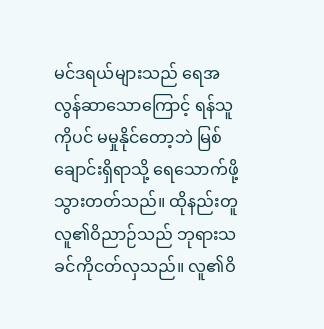မင်ဒရယ်များသည် ရေအလွန်ဆာသောကြောင့် ရန်သူကိုပင် မမှုနိုင်တော့ဘဲ မြစ်ချောင်းရှိရာသို့ ရေသောက်ဖို့သွားတတ်သည်။ ထိုနည်းတူ လူ၏ဝိညာဉ်သည် ဘုရားသခင်ကိုငတ်လှသည်။ လူ၏ဝိ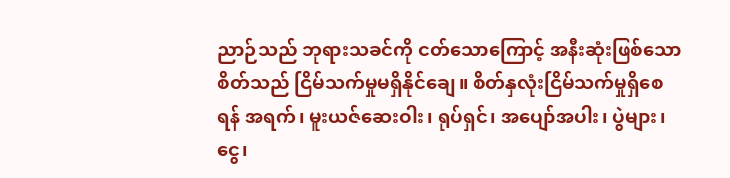ညာဉ်သည် ဘုရားသခင်ကို ငတ်သောကြောင့် အနီးဆုံးဖြစ်သောစိတ်သည် ငြိမ်သက်မှုမရှိနိုင်ချေ။ စိတ်နှလုံးငြိမ်သက်မှုရှိစေရန် အရက်၊ မူးယဇ်ဆေးဝါး၊ ရုပ်ရှင်၊ အပျော်အပါး၊ ပွဲများ၊ ငွေ၊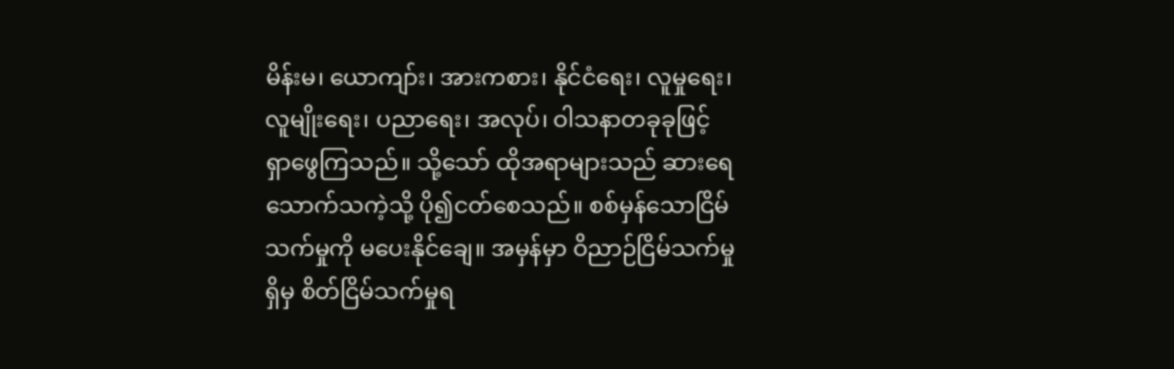မိန်းမ၊ ယောကျာ်း၊ အားကစား၊ နိုင်ငံရေး၊ လူမှုရေး၊ လူမျိုးရေး၊ ပညာရေး၊ အလုပ်၊ ဝါသနာတခုခုဖြင့် ရှာဖွေကြသည်။ သို့သော် ထိုအရာများသည် ဆားရေသောက်သကဲ့သို့ ပို၍ငတ်စေသည်။ စစ်မှန်သောငြိမ်သက်မှုကို မပေးနိုင်ချေ။ အမှန်မှာ ဝိညာဉ်ငြိမ်သက်မှုရှိမှ စိတ်ငြိမ်သက်မှုရ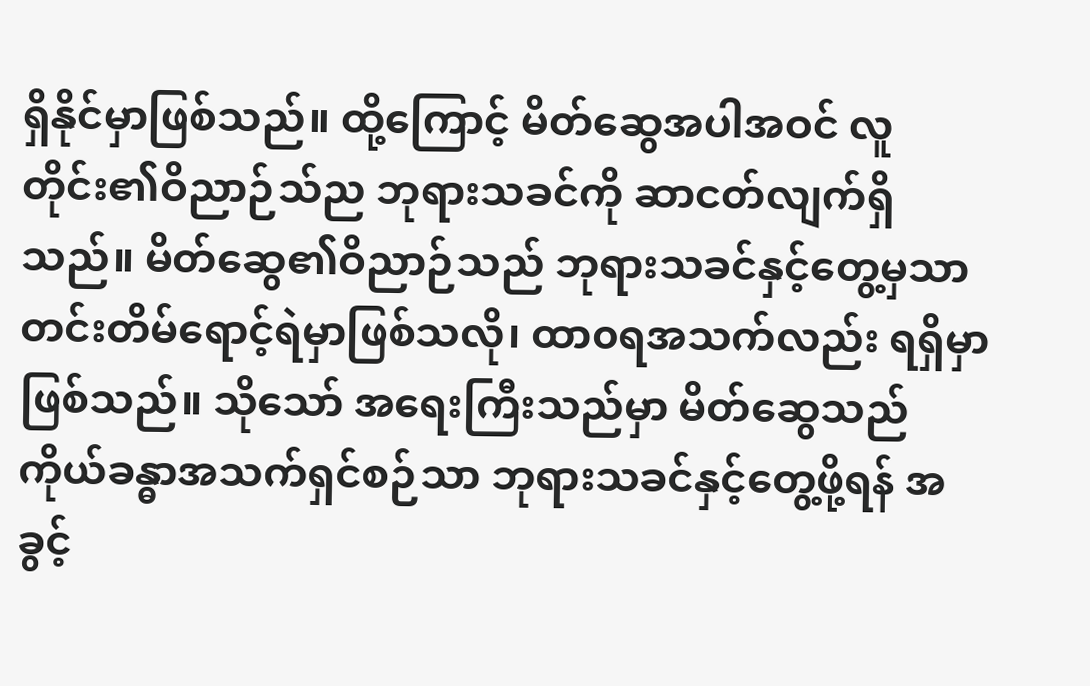ရှိနိုင်မှာဖြစ်သည်။ ထို့ကြောင့် မိတ်ဆွေအပါအဝင် လူတိုင်း၏ဝိညာဉ်သ်ည ဘုရားသခင်ကို ဆာငတ်လျက်ရှိသည်။ မိတ်ဆွေ၏ဝိညာဉ်သည် ဘုရားသခင်နှင့်တွေ့မှသာ တင်းတိမ်ရောင့်ရဲမှာဖြစ်သလို၊ ထာ၀ရအသက်လည်း ရရှိမှာဖြစ်သည်။ သိုသော် အရေးကြီးသည်မှာ မိတ်ဆွေသည် ကိုယ်ခန္ဓာအသက်ရှင်စဉ်သာ ဘုရားသခင်နှင့်တွေ့ဖို့ရန် အခွင့်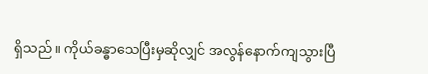ရှိသည်။ ကိုယ်ခန္ဓာသေပြီးမှဆိုလျှင် အလွန်နောက်ကျသွားပြီ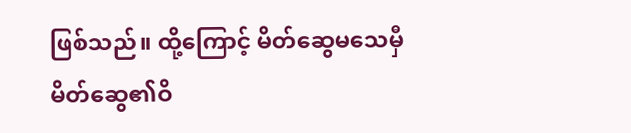ဖြစ်သည်။ ထို့ကြောင့် မိတ်ဆွေမသေမှီ မိတ်ဆွေ၏ဝိ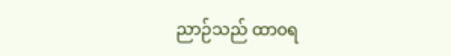ညာဉ်သည် ထာ၀ရ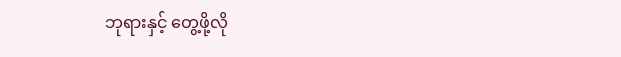ဘုရားနှင့် တွေ့ဖို့လို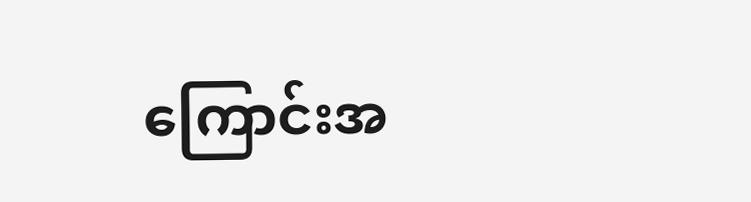ကြောင်းအ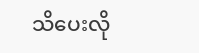သိပေးလို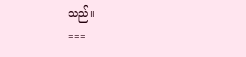သည်။
===